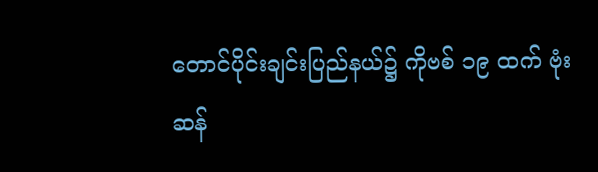တောင်ပိုင်းချင်းပြည်နယ်၌ ကိုဗစ် ၁၉ ထက် ဗုံးဆန်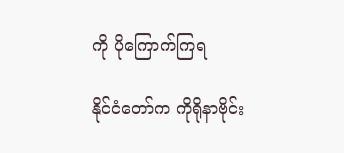ကို ပိုကြောက်ကြရ

နိုင်ငံတော်က ကိုရိုနာဗိုင်း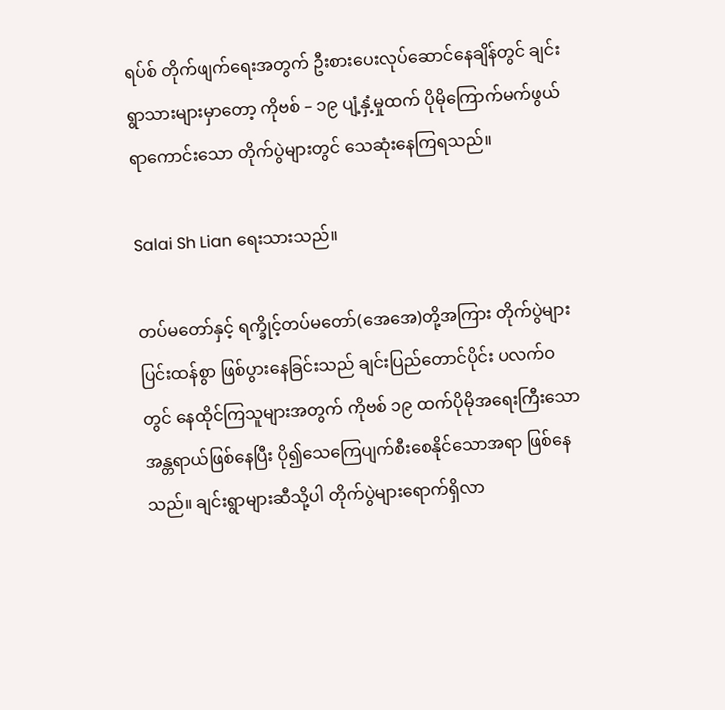ရပ်စ် တိုက်ဖျက်ရေးအတွက် ဦးစားပေးလုပ်ဆောင်နေချိန်တွင် ချင်းရွာသားများမှာတော့ ကိုဗစ် – ၁၉ ပျံ့နှံ့မှုထက် ပိုမိုကြောက်မက်ဖွယ်ရာကောင်းသော တိုက်ပွဲများတွင် သေဆုံးနေကြရသည်။

Salai Sh Lian ရေးသားသည်။

တပ်မတော်နှင့် ရက္ခိုင့်တပ်မတော်(အေအေ)တို့အကြား တိုက်ပွဲများပြင်းထန်စွာ ဖြစ်ပွားနေခြင်းသည် ချင်းပြည်တောင်ပိုင်း ပလက်ဝတွင် နေထိုင်ကြသူများအတွက် ကိုဗစ် ၁၉ ထက်ပိုမိုအရေးကြီးသော အန္တရာယ်ဖြစ်နေပြီး ပို၍သေကြေပျက်စီးစေနိုင်သောအရာ ဖြစ်နေသည်။ ချင်းရွာများဆီသို့ပါ တိုက်ပွဲများရောက်ရှိလာ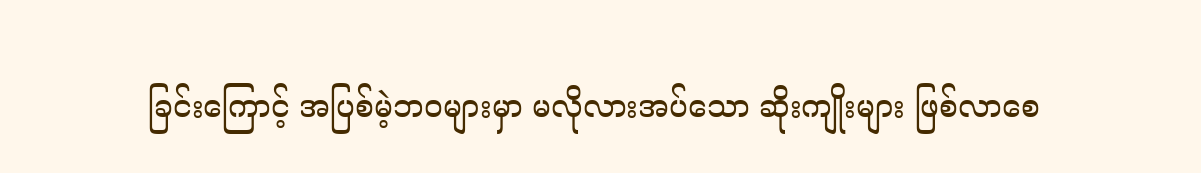ခြင်းကြောင့် အပြစ်မဲ့ဘဝများမှာ မလိုလားအပ်သော ဆိုးကျိုးများ ဖြစ်လာစေ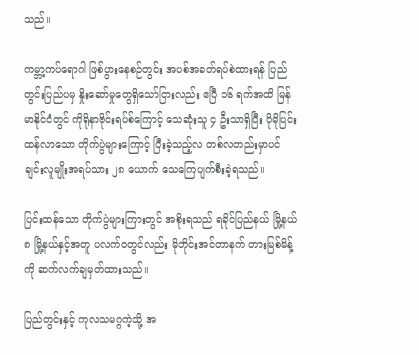သည်။

ကမ္ဘာ့ကပ်ရောဂါ ဖြစ်ပွားနေစဉ်တွင်း အပစ်အခတ်ရပ်စဲထားရန် ပြည်တွင်းပြည်ပမှ နှိုးဆော်မှုတွေရှိသော်ငြားလည်း ဧပြီ ၁၆ ရက်အထိ မြန်မာနိုင်ငံတွင် ကိုရိုနာဗိုင်းရပ်စ်ကြောင့် သေဆုံးသူ ၄ ဦးသာရှိပြီး ပိုမိုပြင်းထန်လာသော တိုက်ပွဲများကြောင့် ပြီးခဲ့သည့်လ တစ်လတည်းမှာပင် ချင်းလူမျိုးအရပ်သား ၂၈ ယောက် သေကြေပျက်စီးခဲ့ရသည်။

ပြင်းထန်သော တိုက်ပွဲများကြားတွင် အစိုးရသည် ရခိုင်ပြည်နယ် မြို့နယ် ၈ မြို့နယ်နှင့်အတူ ပလက်ဝတွင်လည်း မိုဘိုင်းအင်တာနက် တားမြစ်မိန့်ကို ဆက်လက်ချမှတ်ထားသည်။

ပြည်တွင်းနှင့် ကုလသမဂ္ဂကဲ့သို့ အ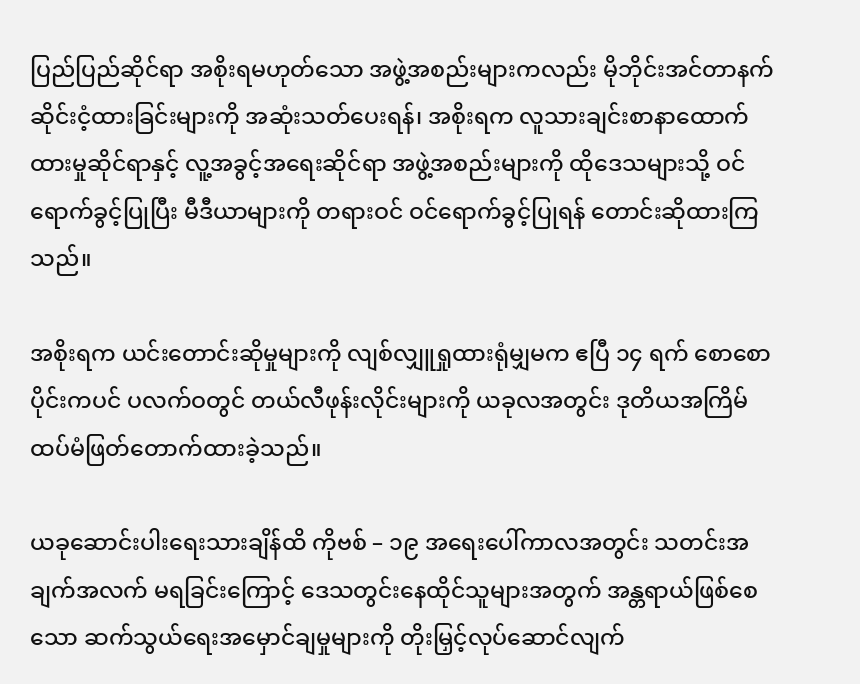ပြည်ပြည်ဆိုင်ရာ အစိုးရမဟုတ်သော အဖွဲ့အစည်းများကလည်း မိုဘိုင်းအင်တာနက်ဆိုင်းငံ့ထားခြင်းများကို အဆုံးသတ်ပေးရန်၊ အစိုးရက လူသားချင်းစာနာထောက်ထားမှုဆိုင်ရာနှင့် လူ့အခွင့်အရေးဆိုင်ရာ အဖွဲ့အစည်းများကို ထိုဒေသများသို့ ဝင်ရောက်ခွင့်ပြုပြီး မီဒီယာများကို တရားဝင် ဝင်ရောက်ခွင့်ပြုရန် တောင်းဆိုထားကြသည်။

အစိုးရက ယင်းတောင်းဆိုမှုများကို လျစ်လျှူရှုထားရုံမျှမက ဧပြီ ၁၄ ရက် စောစောပိုင်းကပင် ပလက်ဝတွင် တယ်လီဖုန်းလိုင်းများကို ယခုလအတွင်း ဒုတိယအကြိမ် ထပ်မံဖြတ်တောက်ထားခဲ့သည်။

ယခုဆောင်းပါးရေးသားချိန်ထိ ကိုဗစ် – ၁၉ အရေးပေါ်ကာလအတွင်း သတင်းအချက်အလက် မရခြင်းကြောင့် ဒေသတွင်းနေထိုင်သူများအတွက် အန္တရာယ်ဖြစ်စေသော ဆက်သွယ်ရေးအမှောင်ချမှုများကို တိုးမြှင့်လုပ်ဆောင်လျက်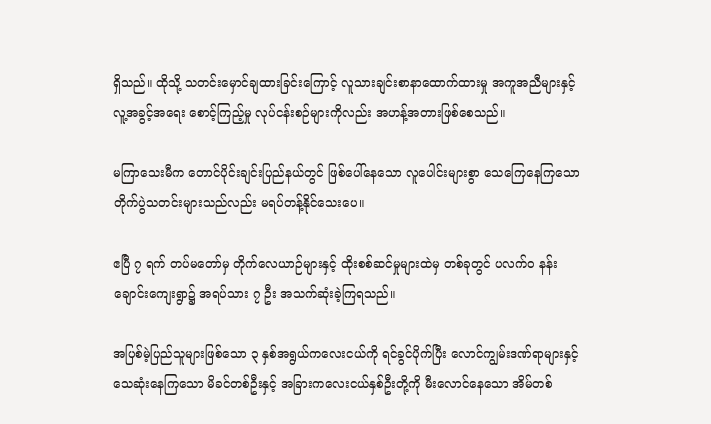ရှိသည်။ ထိုသို့ သတင်းမှောင်ချထားခြင်းကြောင့် လူသားချင်းစာနာထောက်ထားမှု အကူအညီများနှင့် လူ့အခွင့်အရေး စောင့်ကြည့်မှု လုပ်ငန်းစဉ်များကိုလည်း အဟန့်အတားဖြစ်စေသည်။

မကြာသေးမီက တောင်ပိုင်းချင်းပြည်နယ်တွင် ဖြစ်ပေါ်နေသော လူပေါင်းများစွာ သေကြေနေကြသော တိုက်ပွဲသတင်းများသည်လည်း မရပ်တန့်နိုင်သေးပေ။

ဧပြီ ၇ ရက် တပ်မတော်မှ တိုက်လေယာဉ်များနှင့် ထိုးစစ်ဆင်မှုများထဲမှ တစ်ခုတွင် ပလက်ဝ နန်းချောင်းကျေးရွာ၌ အရပ်သား ၇ ဦး အသက်ဆုံးခဲ့ကြရသည်။

အပြစ်မဲ့ပြည်သူများဖြစ်သော ၃ နှစ်အရွယ်ကလေးငယ်ကို ရင်ခွင်ပိုက်ပြီး လောင်ကျွမ်းဒဏ်ရာများနှင့် သေဆုံးနေကြသော မိခင်တစ်ဦးနှင့် အခြားကလေးငယ်နှစ်ဦးတို့ကို မီးလောင်နေသော အိမ်တစ်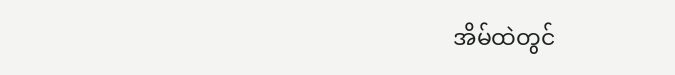အိမ်ထဲတွင်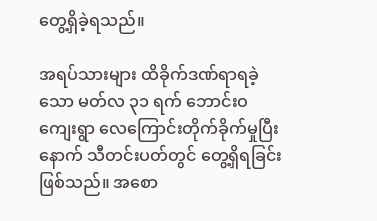တွေ့ရှိခဲ့ရသည်။

အရပ်သားများ ထိခိုက်ဒဏ်ရာရခဲ့သော မတ်လ ၃၁ ရက် ဘောင်းဝကျေးရွာ လေကြောင်းတိုက်ခိုက်မှုပြီးနောက် သီတင်းပတ်တွင် တွေ့ရှိရခြင်းဖြစ်သည်။ အစော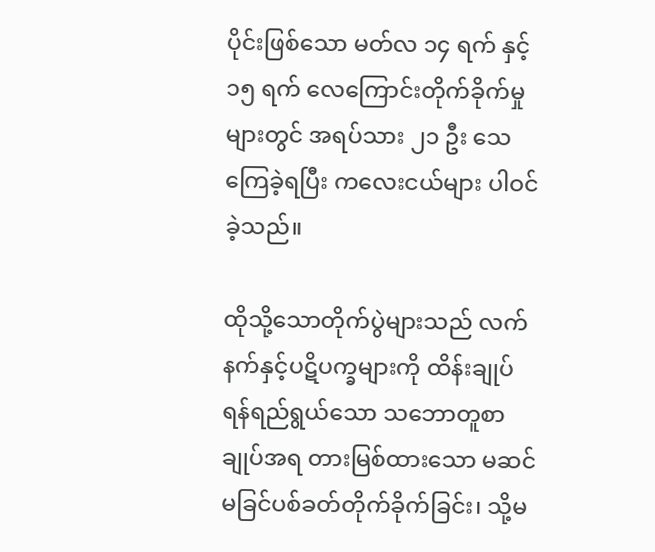ပိုင်းဖြစ်သော မတ်လ ၁၄ ရက် နှင့် ၁၅ ရက် လေကြောင်းတိုက်ခိုက်မှုများတွင် အရပ်သား ၂၁ ဦး သေကြေခဲ့ရပြီး ကလေးငယ်များ ပါဝင်ခဲ့သည်။

ထိုသို့သောတိုက်ပွဲများသည် လက်နက်နှင့်ပဋိပက္ခများကို ထိန်းချုပ်ရန်ရည်ရွယ်သော သဘောတူစာချုပ်အရ တားမြစ်ထားသော မဆင်မခြင်ပစ်ခတ်တိုက်ခိုက်ခြင်း၊ သို့မ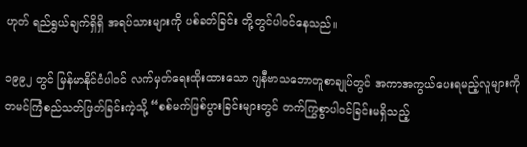ဟုတ် ရည်ရွယ်ချက်ရှိရှိ အရပ်သားများကို ပစ်ခတ်ခြင်း တို့တွင်ပါဝင်နေသည်။

၁၉၉၂ တွင် မြန်မာနိုင်ငံပါဝင် လက်မှတ်ရေးထိုးထားသော ဂျနီဗာသဘောတူစာချုပ်တွင် အကာအကွယ်ပေးရမည့်လူများကို တမင်ကြံစည်သတ်ဖြတ်ခြင်းကဲ့သို့ “စစ်မက်ဖြစ်ပွားခြင်းများတွင် တက်ကြွစွာပါဝင်ခြင်းမရှိသည့်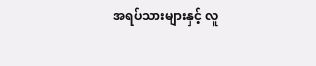အရပ်သားများနှင့် လူ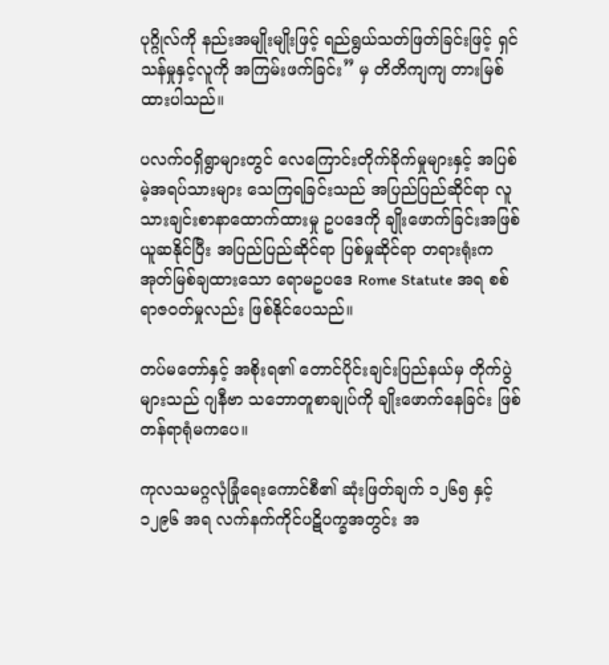ပုဂ္ဂိုလ်ကို နည်းအမျိုးမျိုးဖြင့် ရည်ရွယ်သတ်ဖြတ်ခြင်းဖြင့် ရှင်သန်မှုနှင့်လူကို အကြမ်းဖက်ခြင်း” မှ တိတိကျကျ တားမြစ်ထားပါသည်။

ပလက်ဝရှိရွာများတွင် လေကြောင်းတိုက်ခိုက်မှုများနှင့် အပြစ်မဲ့အရပ်သားများ သေကြရခြင်းသည် အပြည်ပြည်ဆိုင်ရာ လူသားချင်းစာနာထောက်ထားမှု ဥပဒေကို ချိုးဖောက်ခြင်းအဖြစ် ယူဆနိုင်ပြီး အပြည်ပြည်ဆိုင်ရာ ပြစ်မှုဆိုင်ရာ တရားရုံးက အုတ်မြစ်ချထားသော ရောမဥပဒေ Rome Statute အရ စစ်ရာဇဝတ်မှုလည်း ဖြစ်နိုင်ပေသည်။

တပ်မတော်နှင့် အစိုးရ၏ တောင်ပိုင်းချင်းပြည်နယ်မှ တိုက်ပွဲများသည် ဂျနီဗာ သဘောတူစာချုပ်ကို ချိုးဖောက်နေခြင်း ဖြစ်တန်ရာရုံမကပေ။

ကုလသမဂ္ဂလုံခြုံရေးကောင်စီ၏ ဆုံးဖြတ်ချက် ၁၂၆၅ နှင့် ၁၂၉၆ အရ လက်နက်ကိုင်ပဋိပက္ခအတွင်း အ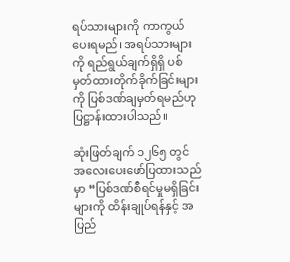ရပ်သားများကို ကာကွယ်ပေးရမည်၊ အရပ်သားများကို ရည်ရွယ်ချက်ရှိရှိ ပစ်မှတ်ထားတိုက်ခိုက်ခြင်းများကို ပြစ်ဒဏ်ချမှတ်ရမည်ဟု ပြဋ္ဌာန်းထားပါသည်။

ဆုံးဖြတ်ချက် ၁၂၆၅ တွင် အလေးပေးဖော်ပြထားသည်မှာ “ပြစ်ဒဏ်စီရင်မှုမရှိခြင်းများကို ထိန်းချုပ်ရန်နှင့် အပြည်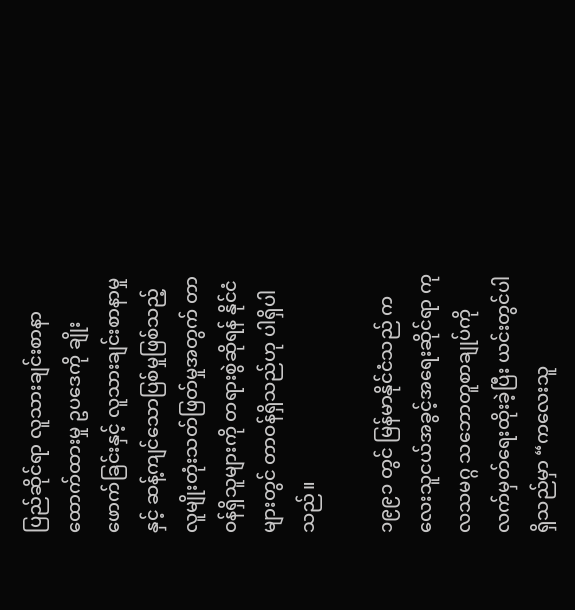ပြည်ဆိုင်ရာ လူသားချင်းစာနာထောက်ထားမှု ဥပဒေကို ချိုးဖောက်ခြင်းနှင့် လူသားချင်းစာနာမှုနှင့် ဆန့်ကျင်သောပြစ်မှုဖြစ်သည့် လူမျိုးတုံးသတ်ဖြတ်မှုအတွက် တာဝန်ရှိသူများကို တရားစွဲဆိုရန် နိုင်ငံများတွင် တာဝန်ရှိသည်ဟု ပါရှိပါသည်။

၁၉၉၁ တွင် မြန်မာနိုင်ငံသည် ကလေးသူငယ်အခွင့်အရေးဆိုင်ရာ ကုလသမဂ္ဂ သဘောတူစာချုပ်ကို လက်မှတ်ရေးထိုးခဲ့ပြီး ယင်းတွင်ပါရှိသည်မှာ “ကလေးသူ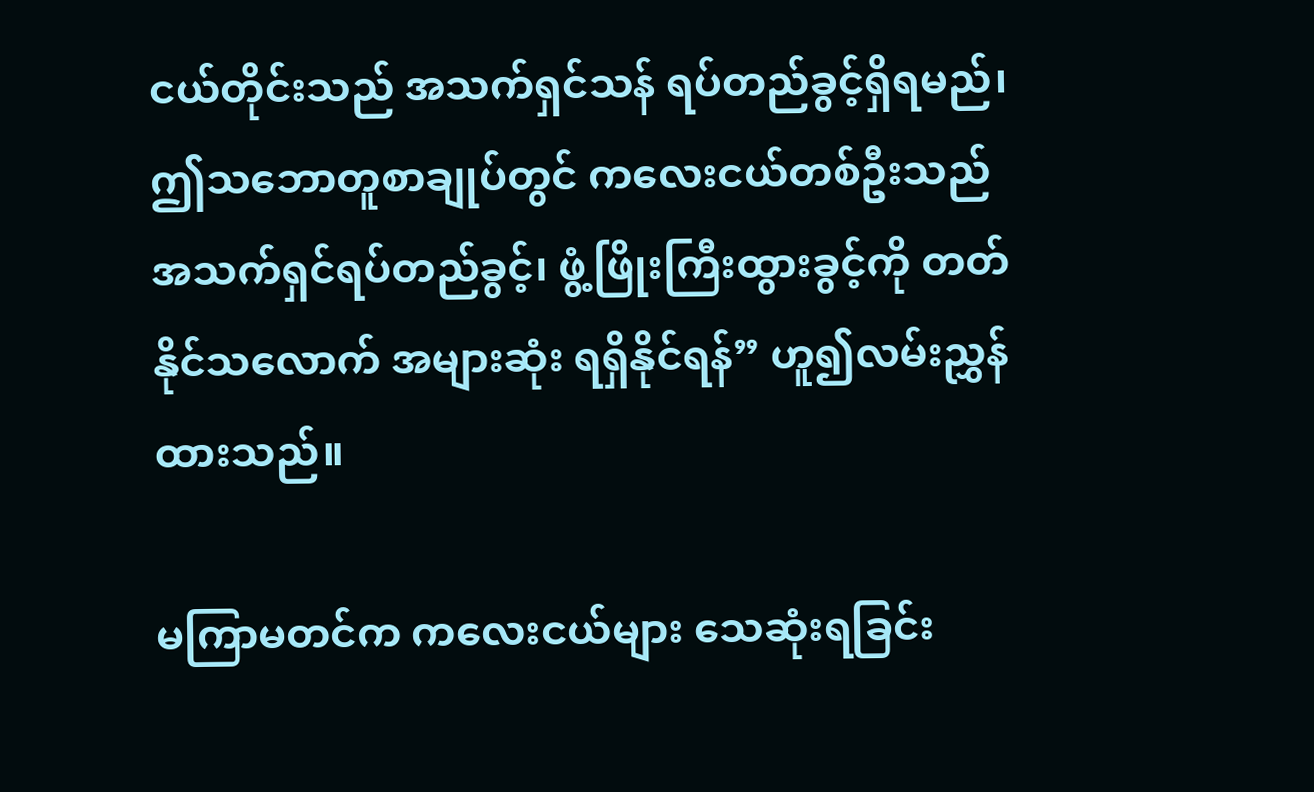ငယ်တိုင်းသည် အသက်ရှင်သန် ရပ်တည်ခွင့်ရှိရမည်၊ ဤသဘောတူစာချုပ်တွင် ကလေးငယ်တစ်ဦးသည် အသက်ရှင်ရပ်တည်ခွင့်၊ ဖွံ့ဖြိုးကြီးထွားခွင့်ကို တတ်နိုင်သလောက် အများဆုံး ရရှိနိုင်ရန်” ဟူ၍လမ်းညွှန်ထားသည်။

မကြာမတင်က ကလေးငယ်များ သေဆုံးရခြင်း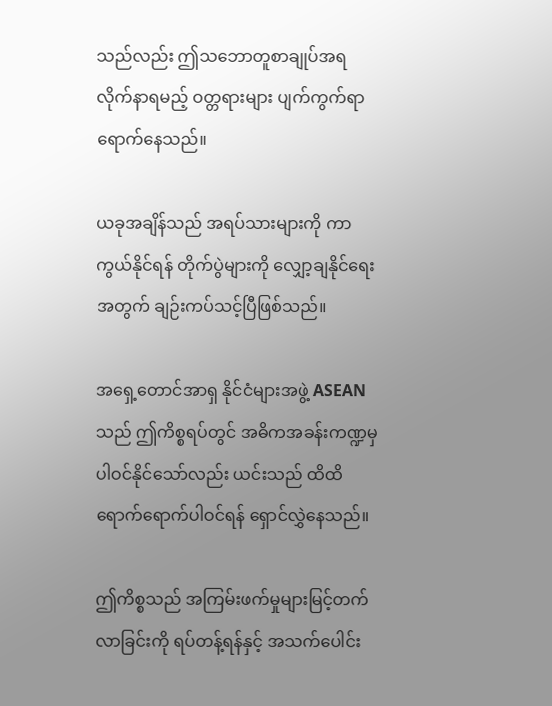သည်လည်း ဤသဘောတူစာချုပ်အရ လိုက်နာရမည့် ဝတ္တရားများ ပျက်ကွက်ရာရောက်နေသည်။

ယခုအချိန်သည် အရပ်သားများကို ကာကွယ်နိုင်ရန် တိုက်ပွဲများကို လျှော့ချနိုင်ရေးအတွက် ချဉ်းကပ်သင့်ပြီဖြစ်သည်။

အရှေ့တောင်အာရှ နိုင်ငံများအဖွဲ့ ASEAN သည် ဤကိစ္စရပ်တွင် အဓိကအခန်းကဏ္ဍမှ ပါဝင်နိုင်သော်လည်း ယင်းသည် ထိထိရောက်ရောက်ပါဝင်ရန် ရှောင်လွှဲနေသည်။

ဤကိစ္စသည် အကြမ်းဖက်မှုများမြင့်တက်လာခြင်းကို ရပ်တန့်ရန်နှင့် အသက်ပေါင်း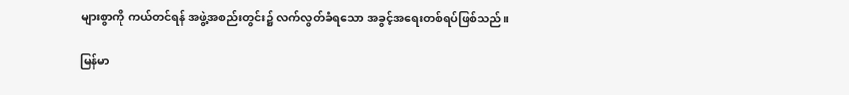များစွာကို ကယ်တင်ရန် အဖွဲ့အစည်းတွင်း၌ လက်လွတ်ခံရသော အခွင့်အရေးတစ်ရပ်ဖြစ်သည်။

မြန်မာ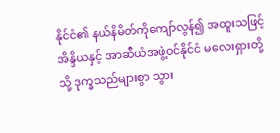နိုင်ငံ၏ နယ်နိမိတ်ကိုကျော်လွန်၍ အထူးသဖြင့် အိန္ဒိယနှင့် အာဆီယံအဖွဲ့ဝင်နိုင်ငံ မလေးရှားတို့သို့ ဒုက္ခသည်များစွာ သွား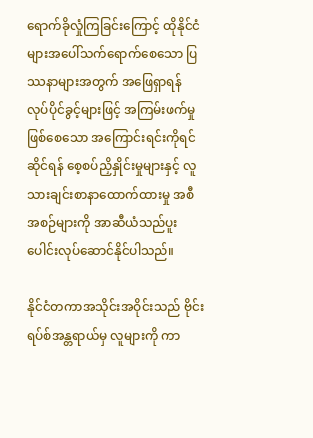ရောက်ခိုလှုံကြခြင်းကြောင့် ထိုနိုင်ငံများအပေါ်သက်ရောက်စေသော ပြဿနာများအတွက် အဖြေရှာရန် လုပ်ပိုင်ခွင့်များဖြင့် အကြမ်းဖက်မှုဖြစ်စေသော အကြောင်းရင်းကိုရင်ဆိုင်ရန် စေ့စပ်ညှိနှိုင်းမှုများနှင့် လူသားချင်းစာနာထောက်ထားမှု အစီအစဉ်များကို အာဆီယံသည်ပူးပေါင်းလုပ်ဆောင်နိုင်ပါသည်။

နိုင်ငံတကာအသိုင်းအဝိုင်းသည် ဗိုင်းရပ်စ်အန္တရာယ်မှ လူများကို ကာ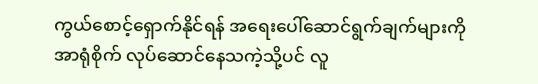ကွယ်စောင့်ရှောက်နိုင်ရန် အရေးပေါ်ဆောင်ရွက်ချက်များကို အာရုံစိုက် လုပ်ဆောင်နေသကဲ့သို့ပင် လူ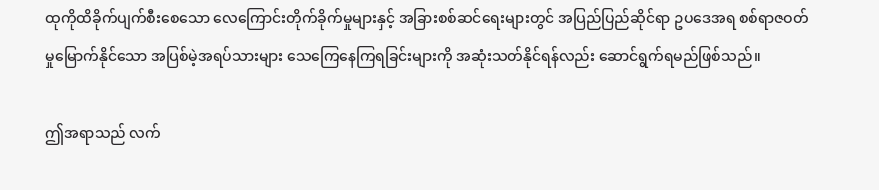ထုကိုထိခိုက်ပျက်စီးစေသော လေကြောင်းတိုက်ခိုက်မှုများနှင့် အခြားစစ်ဆင်ရေးများတွင် အပြည်ပြည်ဆိုင်ရာ ဥပဒေအရ စစ်ရာဇဝတ်မှုမြောက်နိုင်သော အပြစ်မဲ့အရပ်သားများ သေကြေနေကြရခြင်းများကို အဆုံးသတ်နိုင်ရန်လည်း ဆောင်ရွက်ရမည်ဖြစ်သည်။

ဤအရာသည် လက်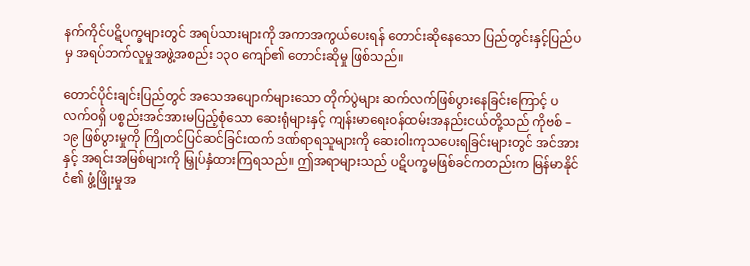နက်ကိုင်ပဋိပက္ခများတွင် အရပ်သားများကို အကာအကွယ်ပေးရန် တောင်းဆိုနေသော ပြည်တွင်းနှင့်ပြည်ပမှ အရပ်ဘက်လူမှုအဖွဲ့အစည်း ၁၃၀ ကျော်၏ တောင်းဆိုမှု ဖြစ်သည်။

တောင်ပိုင်းချင်းပြည်တွင် အသေအပျောက်များသော တိုက်ပွဲများ ဆက်လက်ဖြစ်ပွားနေခြင်းကြောင့် ပလက်ဝရှိ ပစ္စည်းအင်အားမပြည့်စုံသော ဆေးရုံများနှင့် ကျန်းမာရေးဝန်ထမ်းအနည်းငယ်တို့သည် ကိုဗစ် – ၁၉ ဖြစ်ပွားမှုကို ကြိုတင်ပြင်ဆင်ခြင်းထက် ဒဏ်ရာရသူများကို ဆေးဝါးကုသပေးရခြင်းများတွင် အင်အားနှင့် အရင်းအမြစ်များကို မြှုပ်နှံထားကြရသည်။ ဤအရာများသည် ပဋိပက္ခမဖြစ်ခင်ကတည်းက မြန်မာနိုင်ငံ၏ ဖွံ့ဖြိုးမှုအ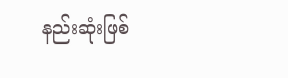နည်းဆုံးဖြစ်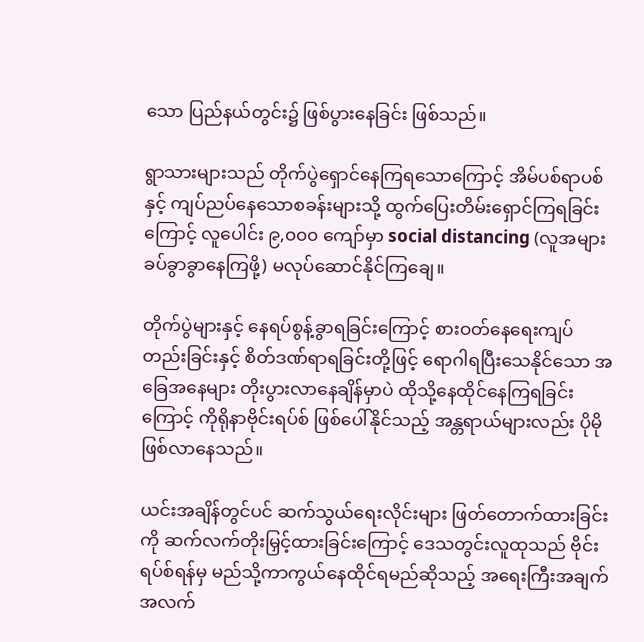သော ပြည်နယ်တွင်း၌ ဖြစ်ပွားနေခြင်း ဖြစ်သည်။

ရွာသားများသည် တိုက်ပွဲရှောင်နေကြရသောကြောင့် အိမ်ပစ်ရာပစ်နှင့် ကျပ်ညပ်နေသောစခန်းများသို့ ထွက်ပြေးတိမ်းရှောင်ကြရခြင်းကြောင့် လူပေါင်း ၉,၀၀၀ ကျော်မှာ social distancing (လူအများခပ်ခွာခွာနေကြဖို့) မလုပ်ဆောင်နိုင်ကြချေ။

တိုက်ပွဲများနှင့် နေရပ်စွန့်ခွာရခြင်းကြောင့် စားဝတ်နေရေးကျပ်တည်းခြင်းနှင့် စိတ်ဒဏ်ရာရခြင်းတို့ဖြင့် ရောဂါရပြီးသေနိုင်သော အခြေအနေများ တိုးပွားလာနေချိန်မှာပဲ ထိုသို့နေထိုင်နေကြရခြင်းကြောင့် ကိုရိုနာဗိုင်းရပ်စ် ဖြစ်ပေါ်နိုင်သည့် အန္တရာယ်များလည်း ပိုမိုဖြစ်လာနေသည်။

ယင်းအချိန်တွင်ပင် ဆက်သွယ်ရေးလိုင်းများ ဖြတ်တောက်ထားခြင်းကို ဆက်လက်တိုးမြှင့်ထားခြင်းကြောင့် ဒေသတွင်းလူထုသည် ဗိုင်းရပ်စ်ရန်မှ မည်သို့ကာကွယ်နေထိုင်ရမည်ဆိုသည့် အရေးကြီးအချက်အလက်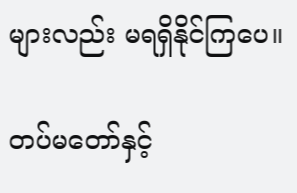များလည်း မရရှိနိုင်ကြပေ။

တပ်မတော်နှင့်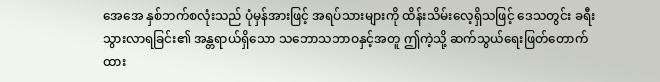အေအေ နှစ်ဘက်စလုံးသည် ပုံမှန်အားဖြင့် အရပ်သားများကို ထိန်းသိမ်းလေ့ရှိသဖြင့် ဒေသတွင်း ခရီးသွားလာရခြင်း၏ အန္တရာယ်ရှိသော သဘောသဘာဝနှင့်အတူ ဤကဲ့သို့ ဆက်သွယ်ရေးဖြတ်တောက်ထား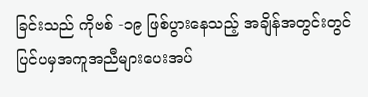ခြင်းသည် ကိုဗစ် -၁၉ ဖြစ်ပွားနေသည့် အချိန်အတွင်းတွင် ပြင်ပမှအကူအညီများပေးအပ်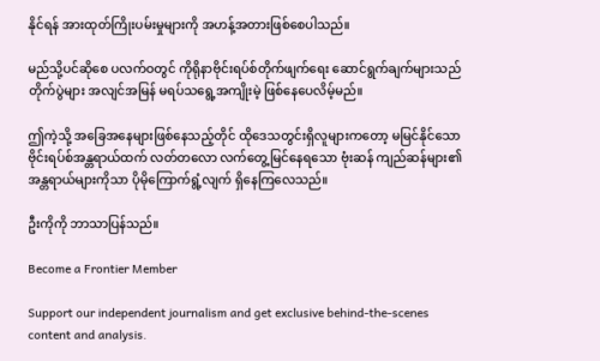နိုင်ရန် အားထုတ်ကြိုးပမ်းမှုများကို အဟန့်အတားဖြစ်စေပါသည်။

မည်သို့ပင်ဆိုစေ ပလက်ဝတွင် ကိုရိုနာဗိုင်းရပ်စ်တိုက်ဖျက်ရေး ဆောင်ရွက်ချက်များသည် တိုက်ပွဲများ အလျင်အမြန် မရပ်သရွေ့အကျိုးမဲ့ ဖြစ်နေပေလိမ့်မည်။

ဤကဲ့သို့ အခြေအနေများဖြစ်နေသည့်တိုင် ထိုဒေသတွင်းရှိလူများကတော့ မမြင်နိုင်သော ဗိုင်းရပ်စ်အန္တရာယ်ထက် လတ်တလော လက်တွေ့မြင်နေရသော ဗုံးဆန် ကျည်ဆန်များ၏ အန္တရာယ်များကိုသာ ပိုမိုကြောက်ရွံ့လျက် ရှိနေကြလေသည်။

ဦးကိုကို ဘာသာပြန်သည်။

Become a Frontier Member

Support our independent journalism and get exclusive behind-the-scenes content and analysis.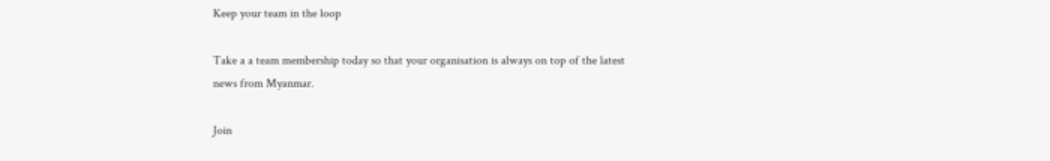Keep your team in the loop

Take a a team membership today so that your organisation is always on top of the latest news from Myanmar.

Join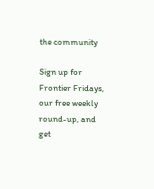the community

Sign up for Frontier Fridays, our free weekly round-up, and get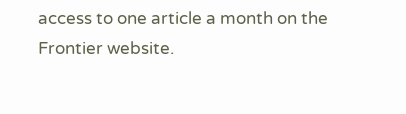access to one article a month on the Frontier website.